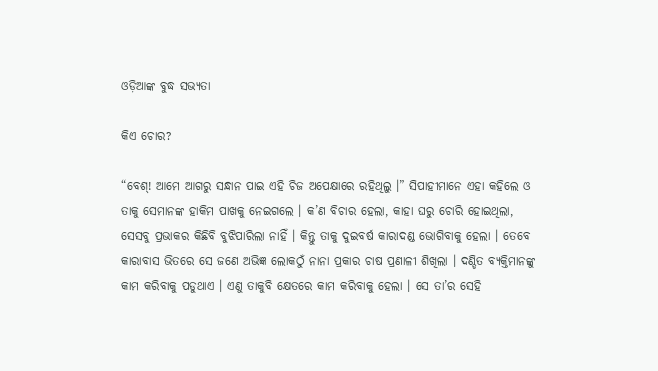ଓଡ଼ିଆଙ୍କ ବୁଦ୍ଧ ସଭ୍ୟତା

କିଏ ଚୋର?

“ବେଶ୍! ଆମେ ଆଗରୁ ସନ୍ଧାନ ପାଇ ଏହି ଚିଜ ଅପେକ୍ଷାରେ ରହିଥିଲୁ ।” ସିପାହୀମାନେ ଏହା କହିଲେ ଓ ତାକୁ ସେମାନଙ୍କ ହାକିମ ପାଖକୁ ନେଇଗଲେ । କ’ଣ ବିଚାର ହେଲା, କାହା ଘରୁ ଚୋରି ହୋଇଥିଲା, ସେସବୁ ପ୍ରଭାକର କିଛିବି ବୁଝିପାରିଲା ନାହିଁ । କିନ୍ତୁ ତାକୁ ଦୁଇବର୍ଷ କାରାଦଣ୍ଡ ଭୋଗିବାକୁ ହେଲା । ତେବେ କାରାବାସ ଭିତରେ ସେ ଜଣେ ଅଭିଜ୍ଞ ଲୋକଠୁଁ ନାନା ପ୍ରକାର ଚାଷ ପ୍ରଣାଳୀ ଶିଖିଲା । ଦଣ୍ଡିତ ବ୍ୟକ୍ତିମାନଙ୍କୁ କାମ କରିବାକୁ ପଡୁଥାଏ । ଏଣୁ ତାକୁବି କ୍ଷେତରେ କାମ କରିବାକୁ ହେଲା । ସେ ତା’ର ସେହି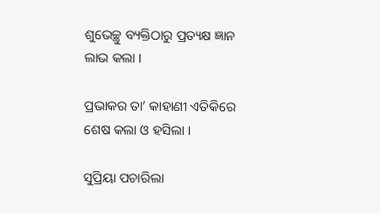ଶୁଭେଚ୍ଛୁ ବ୍ୟକ୍ତିଠାରୁ ପ୍ରତ୍ୟକ୍ଷ ଜ୍ଞାନ ଲାଭ କଲା ।

ପ୍ରଭାକର ତା’ କାହାଣୀ ଏତିକିରେ ଶେଷ କଲା ଓ ହସିଲା ।

ସୁପ୍ରିୟା ପଚାରିଲା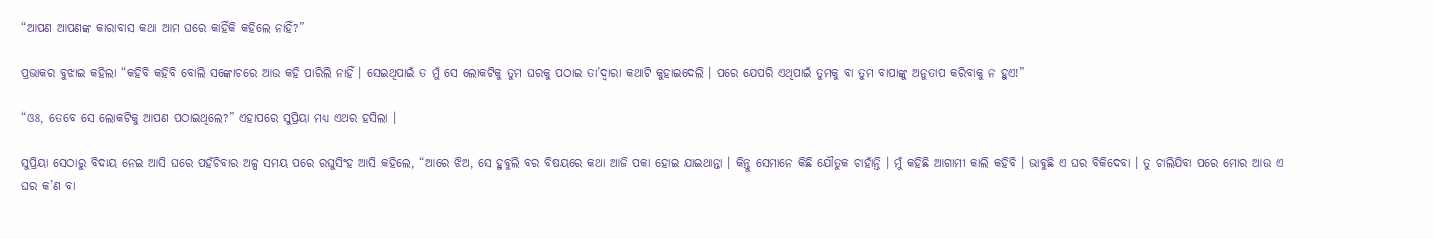“ଆପଣ ଆପଣଙ୍କ କାରାବାସ କଥା ଆମ ଘରେ କାହିଁକି କହିଲେ ନାହିଁ?”

ପ୍ରଭାକର ବୁଝାଇ କହିଲା “କହିବି କହିବି ବୋଲି ସଙ୍କୋଚରେ ଆଉ କହି ପାରିଲି ନାହିଁ । ସେଇଥିପାଇଁ ତ ମୁଁ ସେ ଲୋକଟିକୁ ତୁମ ଘରକୁ ପଠାଇ ତା’ଦ୍ୱାରା କଥାଟି କୁହାଇଦେଲି । ପରେ ଯେପରି ଏଥିପାଇଁ ତୁମକୁ ବା ତୁମ ବାପାଙ୍କୁ ଅନୁତାପ କରିବାକୁ ନ ହୁଏ!”

“ଓଃ, ତେବେ ସେ ଲୋକଟିକୁ ଆପଣ ପଠାଇଥିଲେ?” ଏହାପରେ ସୁପ୍ରିୟା ମଧ୍ୟ ଏଥର ହସିଲା ।

ସୁପ୍ରିୟା ସେଠାରୁ ବିଦାୟ ନେଇ ଆସି ଘରେ ପହଁଚିବାର ଅଳ୍ପ ସମୟ ପରେ ରଘୁସିଂହ ଆସି କହିଲେ, “ଆରେ ଝିଅ, ସେ ହୁବୁଲି ବର ବିଷୟରେ କଥା ଆଜି ପକା ହୋଇ ଯାଇଥାନ୍ତା । କିନ୍ତୁ ସେମାନେ କିଛି ଯୌତୁକ ଚାହାଁନ୍ତି । ମୁଁ କହିଛି ଆଗାମୀ କାଲି କହିବି । ଭାବୁଛି ଏ ଘର ବିକିଦେବା । ତୁ ଚାଲିଯିବା ପରେ ମୋର ଆଉ ଏ ଘର କ’ଣ ବା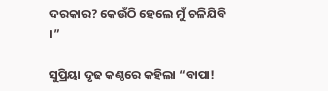ଦରକାର? କେଉଁଠି ହେଲେ ମୁଁ ଚଳିଯିବି ।”

ସୁପ୍ରିୟା ଦୃଢ କଣ୍ଠରେ କହିଲା “ବାପା!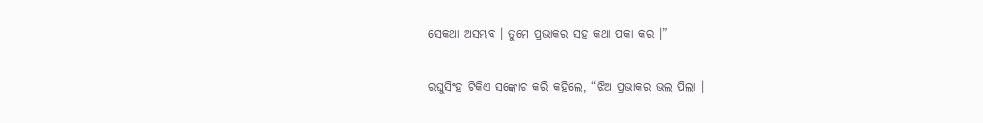ସେକଥା ଅସମ୍ଭବ । ତୁମେ ପ୍ରଭାକର ସହ କଥା ପକା କର ।”

ରଘୁସିଂହ ଟିକିଏ ସଙ୍କୋଚ କରି କହିଲେ, “ଝିଅ ପ୍ରଭାକର ଭଲ ପିଲା ।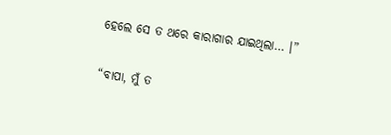ହେଲେ ସେ ତ ଥରେ କାରାଗାର ଯାଇଥିଲା… ।”

“ବାପା, ମୁଁ ତ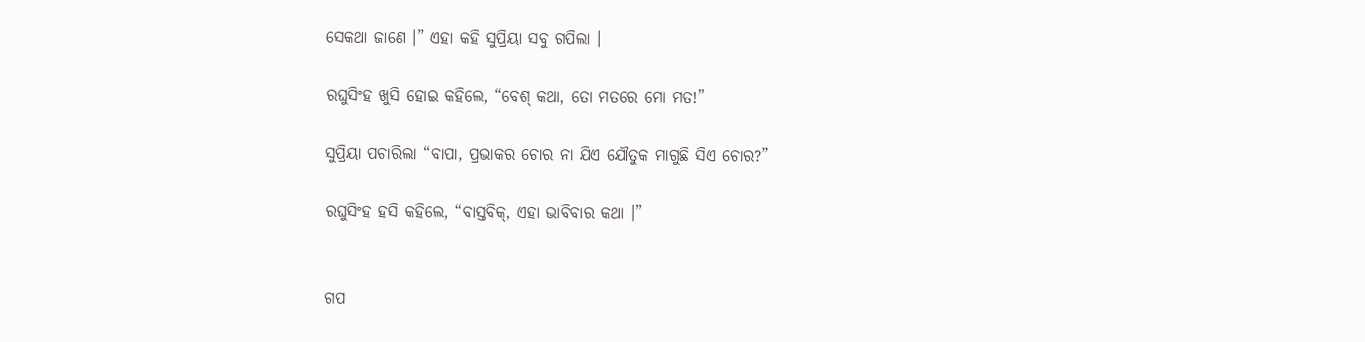ସେକଥା ଜାଣେ ।” ଏହା କହି ସୁପ୍ରିୟା ସବୁ ଗପିଲା ।

ରଘୁସିଂହ ଖୁସି ହୋଇ କହିଲେ, “ବେଶ୍ କଥା, ତୋ ମତରେ ମୋ ମତ!”

ସୁପ୍ରିୟା ପଚାରିଲା “ବାପା, ପ୍ରଭାକର ଚୋର ନା ଯିଏ ଯୌତୁକ ମାଗୁଛି ସିଏ ଚୋର?”

ରଘୁସିଂହ ହସି କହିଲେ, “ବାସ୍ତବିକ୍, ଏହା ଭାବିବାର କଥା ।”


ଗପ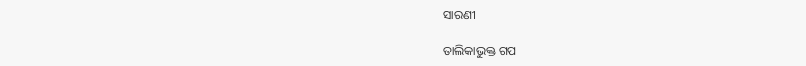ସାରଣୀ

ତାଲିକାଭୁକ୍ତ ଗପ